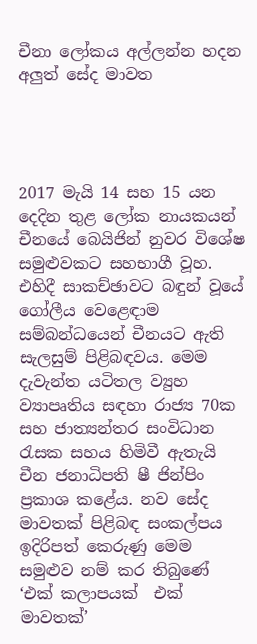චීනා ලෝකය අල්ලන්න හදන අලුත් සේද මාවත




2017 මැයි 14 සහ 15 යන දෙදින තුළ ලෝක නායකයන් චීනයේ බෙයිජින් නුවර විශේෂ සමුළුවකට සහභාගී වූහ. එහිදී සාකච්ඡාවට බඳුන් වූයේ ගෝලීය වෙළෙඳාම සම්බන්ධයෙන් චීනයට ඇති සැලසුම් පිළිබඳවය. මෙම දැවැන්ත යටිතල ව්‍යුහ ව්‍යාපෘතිය සඳහා රාජ්‍ය 70ක සහ ජාත්‍යන්තර සංවිධාන රැසක සහය හිමිවී ඇතැයි චීන ජනාධිපති ෂී ජින්පිං ප්‍රකාශ කළේය. නව සේද මාවතක් පිළිබඳ සංකල්පය ඉදිරිපත් කෙරුණු මෙම සමුළුව නම් කර තිබුණේ ‘එක් කලාපයක්  එක් මාවතක්’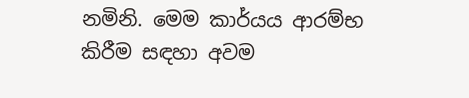නමිනි. මෙම කාර්යය ආරම්භ කිරීම සඳහා අවම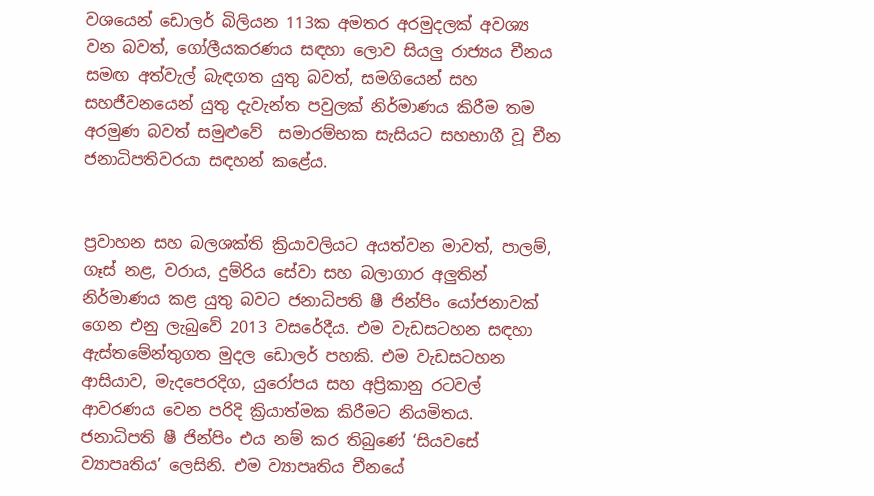වශයෙන් ඩොලර් බිලියන 113ක අමතර අරමුදලක් අවශ්‍ය වන බවත්, ගෝලීයකරණය සඳහා ලොව සියලු රාජ්‍යය චීනය සමඟ අත්වැල් බැඳගත යුතු බවත්, සමගියෙන් සහ සහජීවනයෙන් යුතු දැවැන්ත පවුලක් නිර්මාණය කිරීම තම අරමුණ බවත් සමුළුවේ  සමාරම්භක සැසියට සහභාගී වූ චීන ජනාධිපතිවරයා සඳහන් කළේය.


ප්‍රවාහන සහ බලශක්ති ක්‍රියාවලියට අයත්වන මාවත්, පාලම්, ගෑස් නළ, වරාය, දුම්රිය සේවා සහ බලාගාර අලුතින් නිර්මාණය කළ යුතු බවට ජනාධිපති ෂී ජින්පිං යෝජනාවක් ගෙන එනු ලැබුවේ 2013 වසරේදීය. එම වැඩසටහන සඳහා ඇස්තමේන්තුගත මුදල ඩොලර් පහකි. එම වැඩසටහන ආසියාව, මැදපෙරදිග, යුරෝපය සහ අප්‍රිකානු රටවල් ආවරණය වෙන පරිදි ක්‍රියාත්මක කිරීමට නියමිතය.  ජනාධිපති ෂී ජින්පිං එය නම් කර තිබුණේ ‘සියවසේ ව්‍යාපෘතිය’ ලෙසිනි. එම ව්‍යාපෘතිය චීනයේ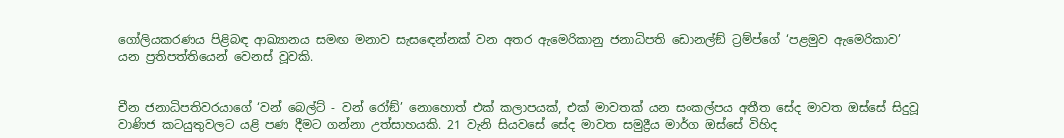ගෝලියකරණය පිළිබඳ ආඛ්‍යානය සමඟ මනාව සැසඳෙන්නක් වන අතර ඇමෙරිකානු ජනාධිපති ඩොනල්ඞ් ට්‍රම්ප්ගේ ‘පළමුව ඇමෙරිකාව’ යන ප්‍රතිපත්තියෙන් වෙනස් වූවකි.


චීන ජනාධිපතිවරයාගේ ‘වන් බෙල්ට් - වන් රෝඞ්’ නොහොත් එක් කලාපයක්, එක් මාවතක් යන සංකල්පය අතීත සේද මාවත ඔස්සේ සිදුවූ වාණිජ කටයුතුවලට යළි පණ දීමට ගන්නා උත්සාහයකි. 21 වැනි සියවසේ සේද මාවත සමුද්‍රීය මාර්ග ඔස්සේ විහිද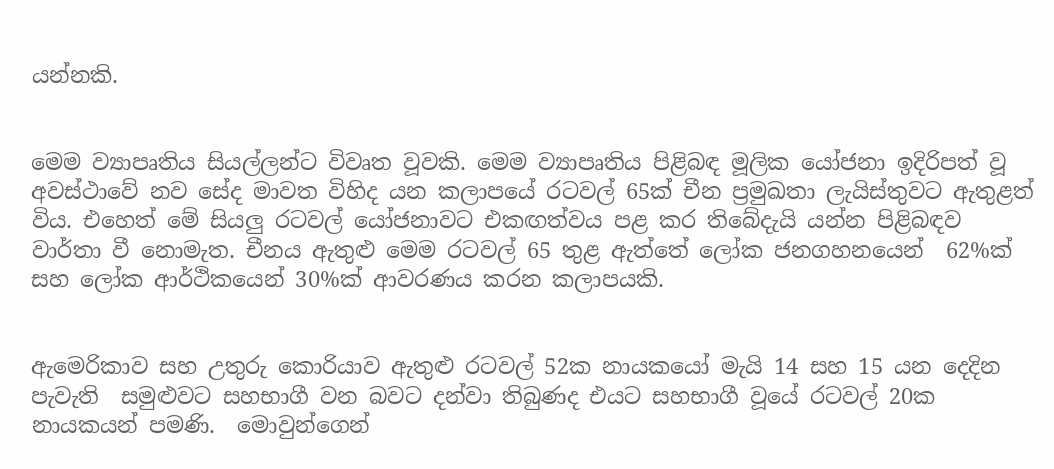යන්නකි.


මෙම ව්‍යාපෘතිය සියල්ලන්ට විවෘත වූවකි. මෙම ව්‍යාපෘතිය පිළිබඳ මූලික යෝජනා ඉදිරිපත් වූ අවස්ථාවේ නව සේද මාවත විහිද යන කලාපයේ රටවල් 65ක් චීන ප්‍රමුඛතා ලැයිස්තුවට ඇතුළත් විය. එහෙත් මේ සියලු රටවල් යෝජනාවට එකඟත්වය පළ කර තිබේදැයි යන්න පිළිබඳව වාර්තා වී නොමැත. චීනය ඇතුළු මෙම රටවල් 65 තුළ ඇත්තේ ලෝක ජනගහනයෙන්  62%ක් සහ ලෝක ආර්ථිකයෙන් 30%ක් ආවරණය කරන කලාපයකි.


ඇමෙරිකාව සහ උතුරු කොරියාව ඇතුළු රටවල් 52ක නායකයෝ මැයි 14 සහ 15 යන දෙදින පැවැති  සමුළුවට සහභාගී වන බවට දන්වා තිබුණද එයට සහභාගී වූයේ රටවල් 20ක නායකයන් පමණි.  මොවුන්ගෙන්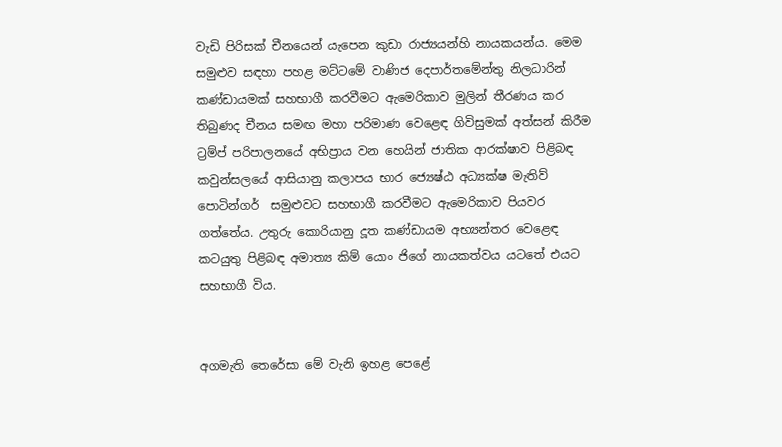වැඩි පිරිසක් චීනයෙන් යැපෙන කුඩා රාජ්‍යයන්හි නායකයන්ය. මෙම සමුළුව සඳහා පහළ මට්ටමේ වාණිජ දෙපාර්තමේන්තු නිලධාරින් කණ්ඩායමක් සහභාගී කරවීමට ඇමෙරිකාව මුලින් තීරණය කර තිබුණද චීනය සමඟ මහා පරිමාණ වෙළෙඳ ගිවිසුමක් අත්සන් කිරීම ට්‍රම්ප් පරිපාලනයේ අභිප්‍රාය වන හෙයින් ජාතික ආරක්ෂාව පිළිබඳ කවුන්සලයේ ආසියානු කලාපය භාර ජ්‍යෙෂ්ඨ අධ්‍යක්ෂ මැතිව් පොටින්ගර්  සමුළුවට සහභාගී කරවීමට ඇමෙරිකාව පියවර ගත්තේය. උතුරු කොරියානු දූත කණ්ඩායම අභ්‍යන්තර වෙළෙඳ කටයුතු පිළිබඳ අමාත්‍ය කිම් යොං ජිගේ නායකත්වය යටතේ එයට සහභාගී විය.


අගමැති තෙරේසා මේ වැනි ඉහළ පෙළේ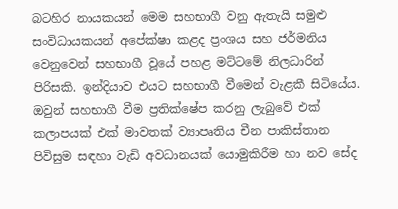බටහිර නායකයන් මෙම සහභාගී වනු ඇතැයි සමුළු සංවිධායකයන් අපේක්ෂා කළද ප්‍රංශය සහ ජර්මනිය වෙනුවෙන් සහභාගී වූයේ පහළ මට්ටමේ නිලධාරින් පිරිසකි. ඉන්දියාව එයට සහභාගී වීමෙන් වැළකී සිටියේය. ඔවුන් සහභාගී වීම ප්‍රතික්ෂේප කරනු ලැබුවේ එක් කලාපයක් එක් මාවතක් ව්‍යාපෘතිය චීන පාකිස්තාන පිවිසුම සඳහා වැඩි අවධානයක් යොමුකිරීම හා නව සේද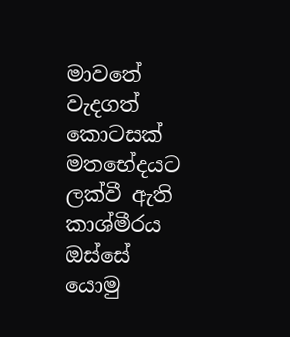මාවතේ වැදගත් කොටසක් මතභේදයට ලක්වී ඇති කාශ්මීරය ඔස්සේ යොමු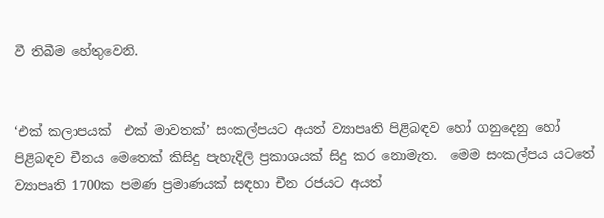වී තිබීම හේතුවෙනි.


‘එක් කලාපයක්  එක් මාවතක්’ සංකල්පයට අයත් ව්‍යාපෘති පිළිබඳව හෝ ගනුදෙනු හෝ පිළිබඳව චීනය මෙතෙක් කිසිදු පැහැදිලි ප්‍රකාශයක් සිදු කර නොමැත.  මෙම සංකල්පය යටතේ ව්‍යාපෘති 1700ක පමණ ප්‍රමාණයක් සඳහා චීන රජයට අයත්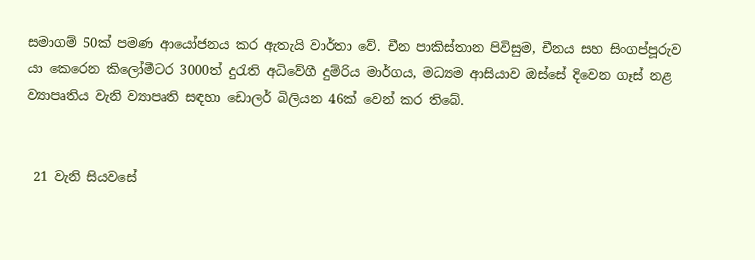සමාගම් 50ක් පමණ ආයෝජනය කර ඇතැයි වාර්තා වේ. චීන පාකිස්තාන පිවිසුම, චීනය සහ සිංගප්පූරුව යා කෙරෙන කිලෝමීටර 3000ත් දුරැති අධිවේගී දුම්රිය මාර්ගය, මධ්‍යම ආසියාව ඔස්සේ දිවෙන ගෑස් නළ ව්‍යාපෘතිය වැනි ව්‍යාපෘති සඳහා ඩොලර් බිලියන 46ක් වෙන් කර තිබේ.


 21 වැනි සියවසේ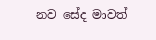නව සේද මාවත්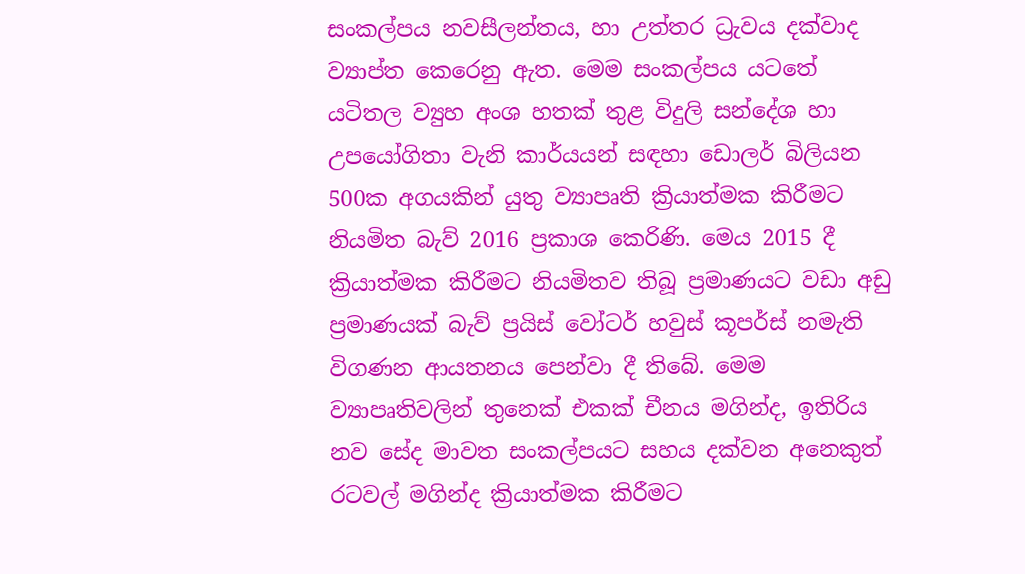සංකල්පය නවසීලන්තය, හා උත්තර ධ්‍රැවය දක්වාද ව්‍යාප්ත කෙරෙනු ඇත. මෙම සංකල්පය යටතේ යටිතල ව්‍යුහ අංශ හතක් තුළ විදුලි සන්දේශ හා උපයෝගිතා වැනි කාර්යයන් සඳහා ඩොලර් බිලියන 500ක අගයකින් යුතු ව්‍යාපෘති ක්‍රියාත්මක කිරීමට නියමිත බැව් 2016 ප්‍රකාශ කෙරිණි. මෙය 2015 දී ක්‍රියාත්මක කිරීමට නියමිතව තිබූ ප්‍රමාණයට වඩා අඩු ප්‍රමාණයක් බැව් ප්‍රයිස් වෝටර් හවුස් කූපර්ස් නමැති විගණන ආයතනය පෙන්වා දී තිබේ. මෙම ව්‍යාපෘතිවලින් තුනෙක් එකක් චීනය මගින්ද, ඉතිරිය නව සේද මාවත සංකල්පයට සහය දක්වන අනෙකුත් රටවල් මගින්ද ක්‍රියාත්මක කිරීමට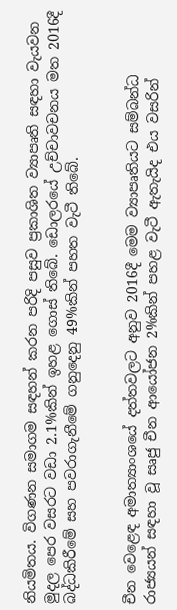නියමිතය. විගණන සමාගම සඳහන් කරන පරිදි පසුව ප්‍රකාශිත ව්‍යාපෘති සඳහා වැයවන මුදල පෙර වසරට වඩා 2.1%කින් ඉහළ ගොස් තිබේ. ඩොලරයේ උච්චාවචනය මත 2016දී බද්ධකිරීමේ සහ පවරාගැනීමේ ගනුදෙනු 49%කින් පහත වැටී තිබේ.


චීන වෙළෙඳ අමාත්‍යාංශයේ දත්තවලට අනුව 2016දී මෙම ව්‍යාපෘතියට සම්බන්ධ රාජ්‍යයන් සඳහා වූ සෘජු චීන ආයෝජන 2%කින් පහළ වැටී ඇතැයිද එය වසරින්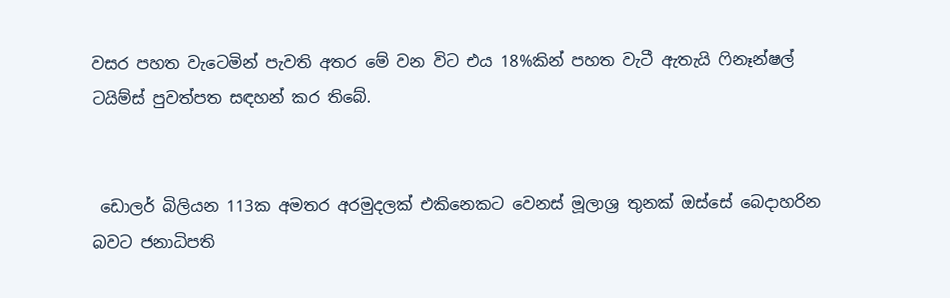වසර පහත වැටෙමින් පැවති අතර මේ වන විට එය 18%කින් පහත වැටී ඇතැයි ෆිනෑන්ෂල් ටයිම්ස් පුවත්පත සඳහන් කර තිබේ.


 ඩොලර් බිලියන 113ක අමතර අරමුදලක් එකිනෙකට වෙනස් මූලාශ්‍ර තුනක් ඔස්සේ බෙදාහරින බවට ජනාධිපති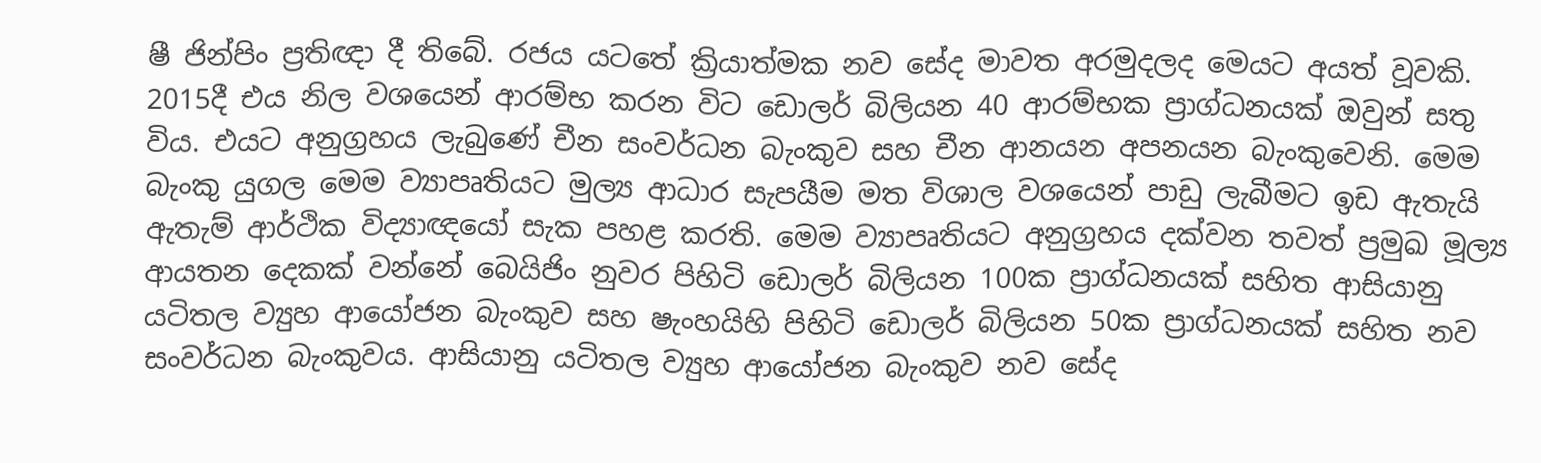ෂී ජින්පිං ප්‍රතිඥා දී තිබේ. රජය යටතේ ක්‍රියාත්මක නව සේද මාවත අරමුදලද මෙයට අයත් වූවකි. 2015දී එය නිල වශයෙන් ආරම්භ කරන විට ඩොලර් බිලියන 40 ආරම්භක ප්‍රාග්ධනයක් ඔවුන් සතු විය. එයට අනුග්‍රහය ලැබුණේ චීන සංවර්ධන බැංකුව සහ චීන ආනයන අපනයන බැංකුවෙනි. මෙම බැංකු යුගල මෙම ව්‍යාපෘතියට මුල්‍ය ආධාර සැපයීම මත විශාල වශයෙන් පාඩු ලැබීමට ඉඩ ඇතැයි ඇතැම් ආර්ථික විද්‍යාඥයෝ සැක පහළ කරති. මෙම ව්‍යාපෘතියට අනුග්‍රහය දක්වන තවත් ප්‍රමුඛ මූල්‍ය ආයතන දෙකක් වන්නේ බෙයිජිං නුවර පිහිටි ඩොලර් බිලියන 100ක ප්‍රාග්ධනයක් සහිත ආසියානු යටිතල ව්‍යුහ ආයෝජන බැංකුව සහ ෂැංහයිහි පිහිටි ඩොලර් බිලියන 50ක ප්‍රාග්ධනයක් සහිත නව සංවර්ධන බැංකුවය. ආසියානු යටිතල ව්‍යුහ ආයෝජන බැංකුව නව සේද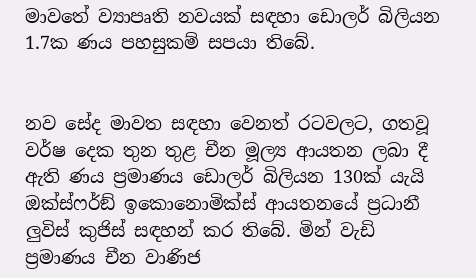මාවතේ ව්‍යාපෘති නවයක් සඳහා ඩොලර් බිලියන 1.7ක ණය පහසුකම් සපයා තිබේ.


නව සේද මාවත සඳහා වෙනත් රටවලට, ගතවූ වර්ෂ දෙක තුන තුළ චීන මූල්‍ය ආයතන ලබා දී ඇති ණය ප්‍රමාණය ඩොලර් බිලියන 130ක් යැයි ඔක්ස්ෆර්ඞ් ඉකොනොමික්ස් ආයතනයේ ප්‍රධානී ලුවිස් කුජිස් සඳහන් කර තිබේ. මින් වැඩි ප්‍රමාණය චීන වාණිජ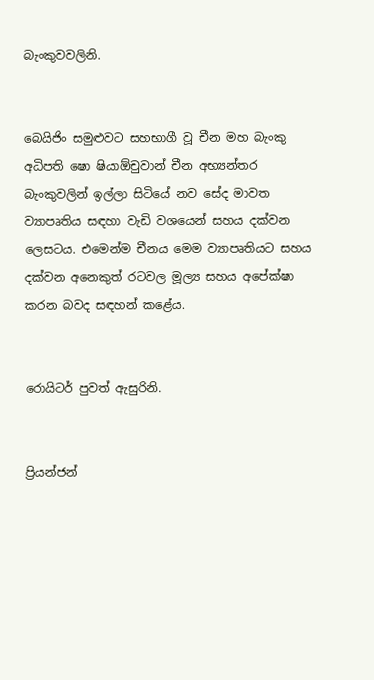බැංකුවවලිනි.


බෙයිජිං සමුළුවට සහභාගී වූ චීන මහ බැංකු අධිපති ෂො ෂියාඕචුවාන් චීන අභ්‍යන්තර බැංකුවලින් ඉල්ලා සිටියේ නව සේද මාවත ව්‍යාපෘතිය සඳහා වැඩි වශයෙන් සහය දක්වන ලෙසටය. එමෙන්ම චීනය මෙම ව්‍යාපෘතියට සහය දක්වන අනෙකුත් රටවල මූල්‍ය සහය අපේක්ෂා කරන බවද සඳහන් කළේය.


රොයිටර් පුවත් ඇසුරිනි.


ප්‍රියන්ජන්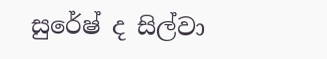සුරේෂ් ද සිල්වා